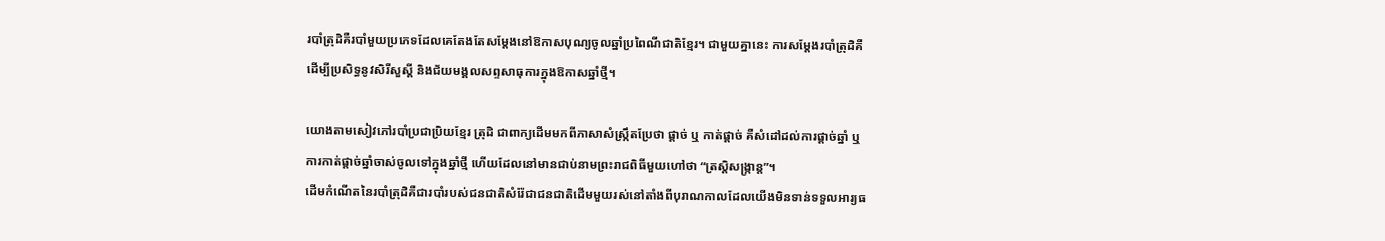របាំត្រុដិគឺរបាំមួយប្រភេទដែលគេតែងតែសម្ដែងនៅឱកាសបុណ្យចូលឆ្នាំប្រពៃណីជាតិខ្មែរ។ ជាមួយគ្នានេះ ការសម្ដែងរបាំត្រុដិគឺដើម្បីប្រសិទ្ធនូវសិរីសួស្ដី និងជ័យមង្គលសព្ទសាធុការក្នុងឱកាសឆ្នាំថ្មី។

យោងតាមសៀវភៅរបាំប្រជាប្រិយខ្មែរ ត្រុដិ ជាពាក្យដើមមកពីភាសាសំស្រ្កឹតប្រែថា ផ្ដាច់ ឬ កាត់ផ្ដាច់ គឺសំដៅដល់ការផ្តាច់ឆ្នាំ ឬ ការកាត់ផ្តាច់ឆ្នាំចាស់ចូលទៅក្នុងឆ្នាំថ្មី ហើយដែលនៅមានជាប់នាមព្រះរាជពិធីមួយហៅថា “ត្រស្តិសង្ក្រាន្ត”។
ដើមកំណើតនៃរបាំត្រុដិគឺជារបាំរបស់ជនជាតិសំរ៉ែជាជនជាតិដើមមួយរស់នៅតាំងពីបុរាណកាលដែលយើងមិនទាន់ទទួលអារ្យធ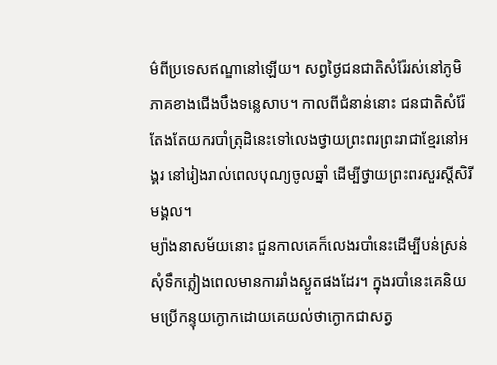ម៌ពីប្រទេសឥណ្ឌានៅឡើយ។ សព្វថ្ងៃជនជាតិសំរ៉ែរស់នៅភូមិភាគខាងជើងបឹងទន្លេសាប។ កាលពីជំនាន់នោះ ជនជាតិសំរ៉ែតែងតែយករបាំត្រុដិនេះទៅលេងថ្វាយព្រះពរព្រះរាជាខ្មែរនៅអង្គរ នៅរៀងរាល់ពេលបុណ្យចូលឆ្នាំ ដើម្បីថ្វាយព្រះពរសួរស្តីសិរីមង្គល។
ម្យ៉ាងនាសម័យនោះ ជួនកាលគេក៏លេងរបាំនេះដើម្បីបន់ស្រន់សុំទឹកភ្លៀងពេលមានការរាំងស្ងួតផងដែរ។ ក្នុងរបាំនេះគេនិយមប្រើកន្ទុយក្ងោកដោយគេយល់ថាក្ងោកជាសត្វ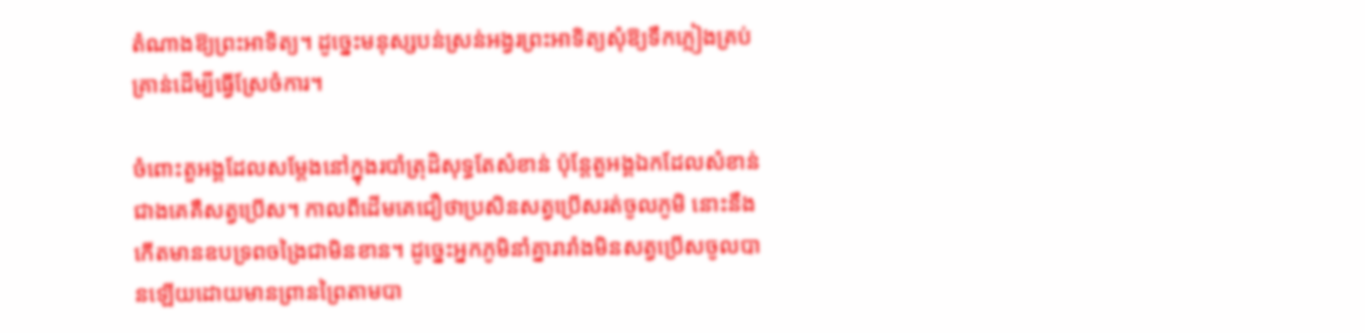តំណាងឱ្យព្រះអាទិត្យ។ ដូច្នេះមនុស្សបន់ស្រន់អង្វរព្រះអាទិត្យសុំឱ្យទឹកភ្លៀងគ្រប់គ្រាន់ដើម្បីធ្វើស្រែចំការ។

ចំពោះតួអង្គដែលសម្ដែងនៅក្នុងរបាំត្រុដិសុទ្ធតែសំខាន់ ប៉ុន្តែតួអង្គឯកដែលសំខាន់ជាងគេគឺសត្វប្រើស។ កាលពីដើមគេជឿថាប្រសិនសត្វប្រើសរត់ចូលភូមិ នោះនឹងកើតមានឧបទ្រពចង្រៃជាមិនខាន។ ដូច្នេះអ្នកភូមិនាំគ្នារារាំងមិនសត្វប្រើសចូលបានឡើយដោយមានព្រានព្រៃតាមបា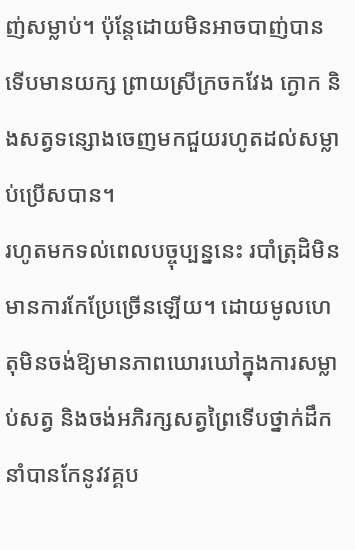ញ់សម្លាប់។ ប៉ុន្តែដោយមិនអាចបាញ់បានទើបមានយក្ស ព្រាយស្រីក្រចកវែង ក្ងោក និងសត្វទន្សោងចេញមកជួយរហូតដល់សម្លាប់ប្រើសបាន។
រហូតមកទល់ពេលបច្ចុប្បន្ននេះ របាំត្រុដិមិនមានការកែប្រែច្រើនឡើយ។ ដោយមូលហេតុមិនចង់ឱ្យមានភាពឃោរឃៅក្នុងការសម្លាប់សត្វ និងចង់អភិរក្សសត្វព្រៃទើបថ្នាក់ដឹកនាំបានកែនូវវគ្គប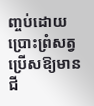ញ្ចប់ដោយប្រោះព្រំសត្វប្រើសឱ្យមានជី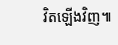វិតឡើងវិញ៕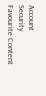Account
Security
Favourite Content